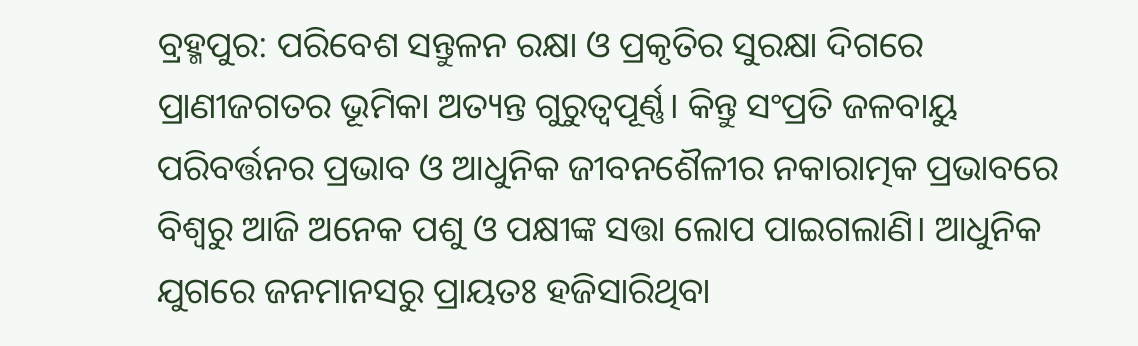ବ୍ରହ୍ମପୁର: ପରିବେଶ ସନ୍ତୁଳନ ରକ୍ଷା ଓ ପ୍ରକୃତିର ସୁରକ୍ଷା ଦିଗରେ ପ୍ରାଣୀଜଗତର ଭୂମିକା ଅତ୍ୟନ୍ତ ଗୁରୁତ୍ବପୂର୍ଣ୍ଣ। କିନ୍ତୁ ସଂପ୍ରତି ଜଳବାୟୁ ପରିବର୍ତ୍ତନର ପ୍ରଭାବ ଓ ଆଧୁନିକ ଜୀବନଶୈଳୀର ନକାରାତ୍ମକ ପ୍ରଭାବରେ ବିଶ୍ବରୁ ଆଜି ଅନେକ ପଶୁ ଓ ପକ୍ଷୀଙ୍କ ସତ୍ତା ଲୋପ ପାଇଗଲାଣି। ଆଧୁନିକ ଯୁଗରେ ଜନମାନସରୁ ପ୍ରାୟତଃ ହଜିସାରିଥିବା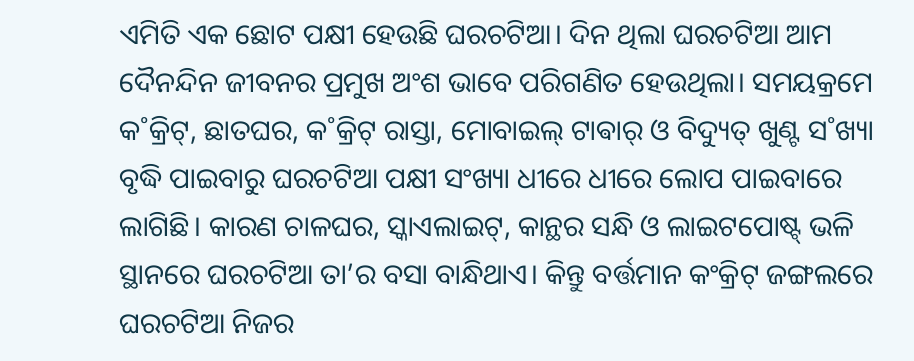ଏମିତି ଏକ ଛୋଟ ପକ୍ଷୀ ହେଉଛି ଘରଚଟିଆ। ଦିନ ଥିଲା ଘରଚଟିଆ ଆମ ଦୈନନ୍ଦିନ ଜୀବନର ପ୍ରମୁଖ ଅଂଶ ଭାବେ ପରିଗଣିତ ହେଉଥିଲା। ସମୟକ୍ରମେ କ˚କ୍ରିଟ୍, ଛାତଘର, କ˚କ୍ରିଟ୍ ରାସ୍ତା, ମୋବାଇଲ୍ ଟାଵାର୍ ଓ ବିଦ୍ୟୁତ୍ ଖୁଣ୍ଟ ସ˚ଖ୍ୟା ବୃଦ୍ଧି ପାଇବାରୁ ଘରଚଟିଆ ପକ୍ଷୀ ସଂଖ୍ୟା ଧୀରେ ଧୀରେ ଲୋପ ପାଇବାରେ ଲାଗିଛି। କାରଣ ଚାଳଘର, ସ୍କାଏଲାଇଟ୍, କାନ୍ଥର ସନ୍ଧି ଓ ଲାଇଟପୋଷ୍ଟ୍ ଭଳି ସ୍ଥାନରେ ଘରଚଟିଆ ତା’ର ବସା ବାନ୍ଧିଥାଏ। କିନ୍ତୁ ବର୍ତ୍ତମାନ କଂକ୍ରିଟ୍ ଜଙ୍ଗଲରେ ଘରଚଟିଆ ନିଜର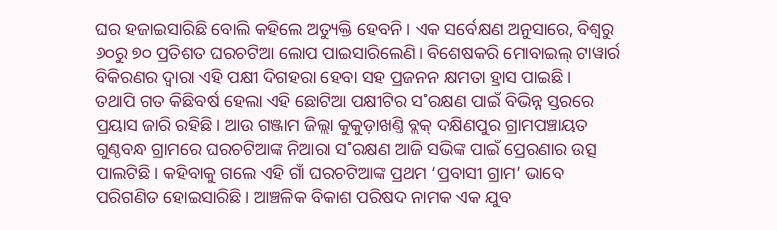ଘର ହଜାଇସାରିଛି ବୋଲି କହିଲେ ଅତ୍ୟୁକ୍ତି ହେବନି। ଏକ ସର୍ବେକ୍ଷଣ ଅନୁସାରେ, ବିଶ୍ବରୁ ୬୦ରୁ ୭୦ ପ୍ରତିଶତ ଘରଚଟିଆ ଲୋପ ପାଇସାରିଲେଣି। ବିଶେଷକରି ମୋବାଇଲ୍ ଟାୱାର୍ର ବିକିରଣର ଦ୍ବାରା ଏହି ପକ୍ଷୀ ଦିଗହରା ହେବା ସହ ପ୍ରଜନନ କ୍ଷମତା ହ୍ରାସ ପାଇଛି।
ତଥାପି ଗତ କିଛିବର୍ଷ ହେଲା ଏହି ଛୋଟିଆ ପକ୍ଷୀଟିର ସ˚ରକ୍ଷଣ ପାଇଁ ବିଭିନ୍ନ ସ୍ତରରେ ପ୍ରୟାସ ଜାରି ରହିଛି। ଆଉ ଗଞ୍ଜାମ ଜିଲ୍ଲା କୁକୁଡ଼ାଖଣ୍ତି ବ୍ଲକ୍ ଦକ୍ଷିଣପୁର ଗ୍ରାମପଞ୍ଚାୟତ ଗୁଣ୍ଠବନ୍ଧ ଗ୍ରାମରେ ଘରଚଟିଆଙ୍କ ନିଆରା ସ˚ରକ୍ଷଣ ଆଜି ସଭିଙ୍କ ପାଇଁ ପ୍ରେରଣାର ଉତ୍ସ ପାଲଟିଛି। କହିବାକୁ ଗଲେ ଏହି ଗାଁ ଘରଚଟିଆଙ୍କ ପ୍ରଥମ ‘ପ୍ରବାସୀ ଗ୍ରାମ’ ଭାବେ ପରିଗଣିତ ହୋଇସାରିଛି। ଆଞ୍ଚଳିକ ବିକାଶ ପରିଷଦ ନାମକ ଏକ ଯୁବ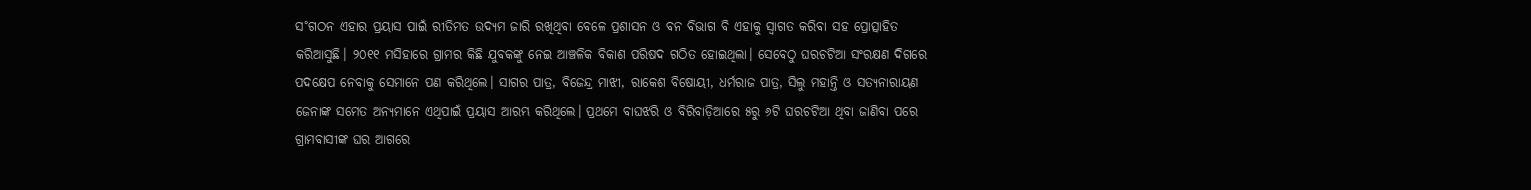ସ˚ଗଠନ ଏହାର ପ୍ରୟାସ ପାଇଁ ରୀତିମତ ଉଦ୍ୟମ ଜାରି ରଖିଥିବା ବେଳେ ପ୍ରଶାସନ ଓ ବନ ବିଭାଗ ବି ଏହାକୁ ସ୍ବାଗତ କରିବା ସହ ପ୍ରୋତ୍ସାହିତ କରିଆସୁଛି। ୨୦୧୧ ମସିହାରେ ଗ୍ରାମର କିଛି ଯୁବକଙ୍କୁ ନେଇ ଆଞ୍ଚଳିକ ବିକାଶ ପରିଷଦ ଗଠିତ ହୋଇଥିଲା। ସେବେଠୁ ଘରଚଟିଆ ସଂରକ୍ଷଣ ଦିଗରେ ପଦକ୍ଷେପ ନେବାକୁ ସେମାନେ ପଣ କରିଥିଲେ। ସାଗର ପାତ୍ର, ବିଜେନ୍ଦ୍ର ମାଝୀ, ରାକେଶ ବିଷୋୟୀ, ଧର୍ମରାଜ ପାତ୍ର, ସିଲୁ ମହାନ୍ତି ଓ ସତ୍ୟନାରାୟଣ ଜେନାଙ୍କ ସମେତ ଅନ୍ୟମାନେ ଏଥିପାଇଁ ପ୍ରୟାସ ଆରମ୍ଭ କରିଥିଲେ। ପ୍ରଥମେ ବାଘଝରି ଓ ବିରିବାଡ଼ିଆରେ ୫ରୁ ୬ଟି ଘରଚଟିଆ ଥିବା ଜାଣିବା ପରେ ଗ୍ରାମବାସୀଙ୍କ ଘର ଆଗରେ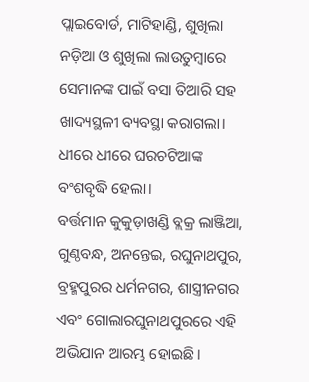ପ୍ଲାଇବୋର୍ଡ, ମାଟିହାଣ୍ଡି, ଶୁଖିଲା ନଡ଼ିଆ ଓ ଶୁଖିଲା ଲାଉତୁମ୍ବାରେ ସେମାନଙ୍କ ପାଇଁ ବସା ତିଆରି ସହ ଖାଦ୍ୟସ୍ଥଳୀ ବ୍ୟବସ୍ଥା କରାଗଲା। ଧୀରେ ଧୀରେ ଘରଚଟିଆଙ୍କ ବଂଶବୃଦ୍ଧି ହେଲା।
ବର୍ତ୍ତମାନ କୁକୁଡ଼ାଖଣ୍ଡି ବ୍ଲକ୍ର ଲାଞ୍ଜିଆ, ଗୁଣ୍ଠବନ୍ଧ, ଅନନ୍ତେଇ, ରଘୁନାଥପୁର, ବ୍ରହ୍ମପୁରର ଧର୍ମନଗର, ଶାସ୍ତ୍ରୀନଗର ଏବଂ ଗୋଲାରଘୁନାଥପୁରରେ ଏହି ଅଭିଯାନ ଆରମ୍ଭ ହୋଇଛି।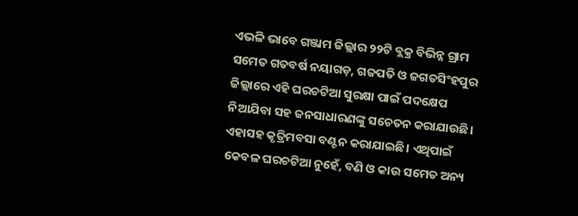ଏଭଳି ଭାବେ ଗଞ୍ଜାମ ଜିଲ୍ଲାର ୨୨ଟି ବ୍ଲକ୍ର ବିଭିନ୍ନ ଗ୍ରାମ ସମେତ ଗତବର୍ଷ ନୟାଗଡ଼, ଗଜପତି ଓ ଜଗତସିଂହପୁର ଜିଲ୍ଲାରେ ଏହି ଘରଚଟିଆ ସୁରକ୍ଷା ପାଇଁ ପଦକ୍ଷେପ ନିଆଯିବା ସହ ଜନସାଧାରଣଙ୍କୁ ସଚେତନ କରାଯାଉଛି। ଏହାସହ କୃତ୍ରିମବସା ବଣ୍ଟନ କରାଯାଇଛି। ଏଥିପାଇଁ କେବଳ ଘରଚଟିଆ ନୁହେଁ, ବଣି ଓ କାଉ ସମେତ ଅନ୍ୟ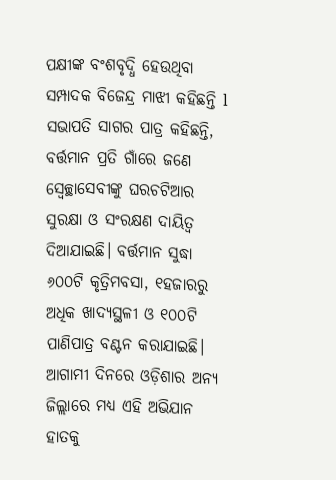ପକ୍ଷୀଙ୍କ ବଂଶବୃଦ୍ଧି ହେଉଥିବା ସମ୍ପାଦକ ବିଜେନ୍ଦ୍ର ମାଝୀ କହିଛନ୍ତି l ସଭାପତି ସାଗର ପାତ୍ର କହିଛନ୍ତି, ବର୍ତ୍ତମାନ ପ୍ରତି ଗାଁରେ ଜଣେ ସ୍ବେଚ୍ଛାସେବୀଙ୍କୁ ଘରଚଟିଆର ସୁରକ୍ଷା ଓ ସଂରକ୍ଷଣ ଦାୟିତ୍ବ ଦିଆଯାଇଛି। ବର୍ତ୍ତମାନ ସୁଦ୍ଧା ୬୦୦ଟି କୃତ୍ରିମବସା, ୧ହଜାରରୁ ଅଧିକ ଖାଦ୍ୟସ୍ଥଳୀ ଓ ୧୦୦ଟି ପାଣିପାତ୍ର ବଣ୍ଟନ କରାଯାଇଛି। ଆଗାମୀ ଦିନରେ ଓଡ଼ିଶାର ଅନ୍ୟ ଜିଲ୍ଲାରେ ମଧ୍ୟ ଏହି ଅଭିଯାନ ହାତକୁ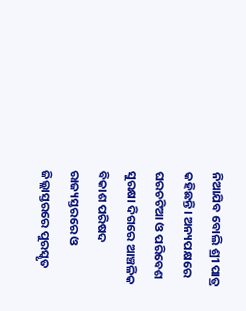ନିଆଯିବ ବୋଲି ଶ୍ରୀ ପାତ୍ର କହିଛନ୍ତି। ଅନ୍ୟପକ୍ଷରେ ଘରଚଟିଆ ଓ ପରିବେଶ ସୁରକ୍ଷା ଦିଗରେ ଆଞ୍ଚଳିକ ବିକାଶ ପରିଷଦ ରାଜ୍ୟସ୍ତରରେ ଓ ଜିଲ୍ଲାସ୍ତରରେ ପୁରସ୍କୃତ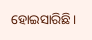ହୋଇସାରିଛି।